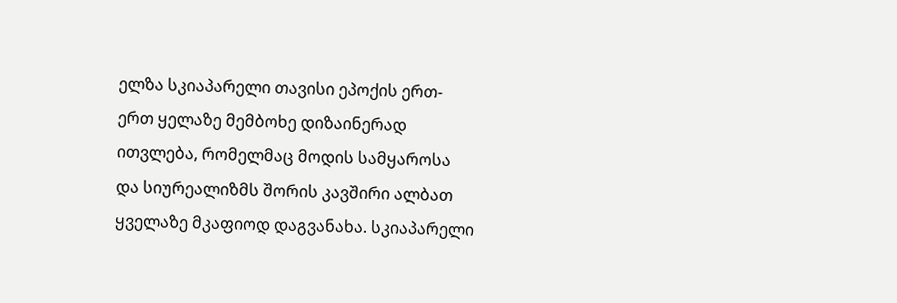ელზა სკიაპარელი თავისი ეპოქის ერთ-ერთ ყელაზე მემბოხე დიზაინერად ითვლება, რომელმაც მოდის სამყაროსა და სიურეალიზმს შორის კავშირი ალბათ ყველაზე მკაფიოდ დაგვანახა. სკიაპარელი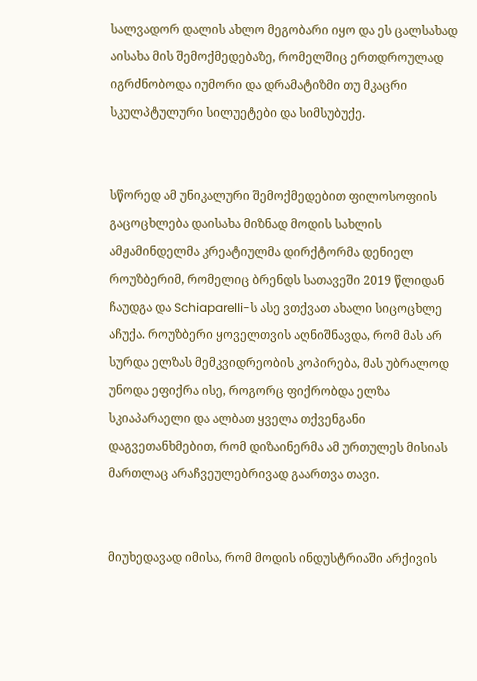სალვადორ დალის ახლო მეგობარი იყო და ეს ცალსახად აისახა მის შემოქმედებაზე, რომელშიც ერთდროულად იგრძნობოდა იუმორი და დრამატიზმი თუ მკაცრი სკულპტულური სილუეტები და სიმსუბუქე.


სწორედ ამ უნიკალური შემოქმედებით ფილოსოფიის გაცოცხლება დაისახა მიზნად მოდის სახლის ამჟამინდელმა კრეატიულმა დირქტორმა დენიელ როუზბერიმ, რომელიც ბრენდს სათავეში 2019 წლიდან ჩაუდგა და Schiaparelli-ს ასე ვთქვათ ახალი სიცოცხლე აჩუქა. როუზბერი ყოველთვის აღნიშნავდა, რომ მას არ სურდა ელზას მემკვიდრეობის კოპირება, მას უბრალოდ უნოდა ეფიქრა ისე, როგორც ფიქრობდა ელზა სკიაპარაელი და ალბათ ყველა თქვენგანი დაგვეთანხმებით, რომ დიზაინერმა ამ ურთულეს მისიას მართლაც არაჩვეულებრივად გაართვა თავი.


მიუხედავად იმისა, რომ მოდის ინდუსტრიაში არქივის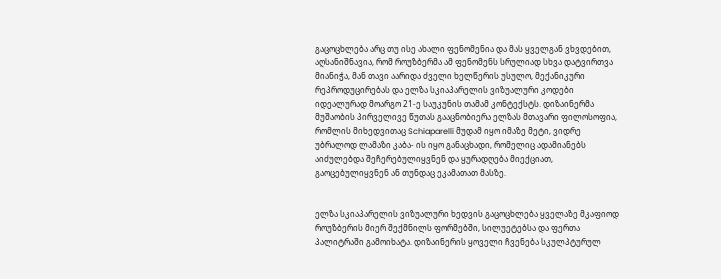გაცოცხლება არც თუ ისე ახალი ფენომენია და მას ყველგან ვხვდებით, აღსანიშნავია, რომ როუზბერმა ამ ფენომენს სრულიად სხვა დატვირთვა მიანიჭა, მან თავი აარიდა ძველი ხელწერის უსულო, მექანიკური რეპროდუცირებას და ელზა სკიაპარელის ვიზუალური კოდები იდეალურად მოარგო 21-ე საუკუნის თამამ კონტექსტს. დიზაინერმა მუშაობის პირველივე წუთას გააცნობიერა ელზას მთავარი ფილოსოფია, რომლის მიხედვითაც Schiaparelli მუდამ იყო იმაზე მეტი, ვიდრე უბრალოდ ლამაზი კაბა- ის იყო განაცხადი, რომელიც ადამიანებს აიძულებდა შეჩერებულიყვნენ და ყურადღება მიექციათ, გაოცებულიყვნენ ან თუნდაც ეკამათათ მასზე.


ელზა სკიაპარელის ვიზუალური ხედვის გაცოცხლება ყველაზე მკაფიოდ როუზბერის მიერ შექმნილს ფორმებში, სილუეტებსა და ფერთა პალიტრაში გამოიხატა. დიზაინერის ყოველი ჩვენება სკულპტურულ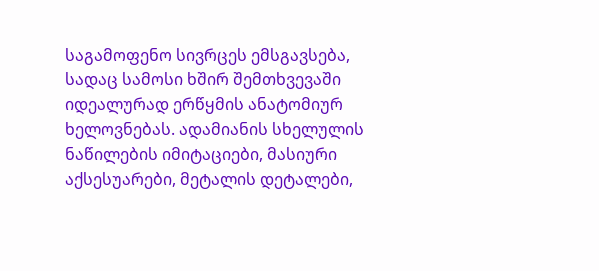საგამოფენო სივრცეს ემსგავსება, სადაც სამოსი ხშირ შემთხვევაში იდეალურად ერწყმის ანატომიურ ხელოვნებას. ადამიანის სხელულის ნაწილების იმიტაციები, მასიური აქსესუარები, მეტალის დეტალები,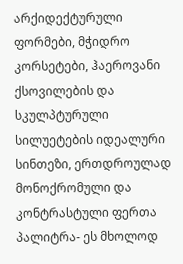არქიდექტურული ფორმები, მჭიდრო კორსეტები, ჰაეროვანი ქსოვილების და სკულპტურული სილუეტების იდეალური სინთეზი, ერთდროულად მონოქრომული და კონტრასტული ფერთა პალიტრა- ეს მხოლოდ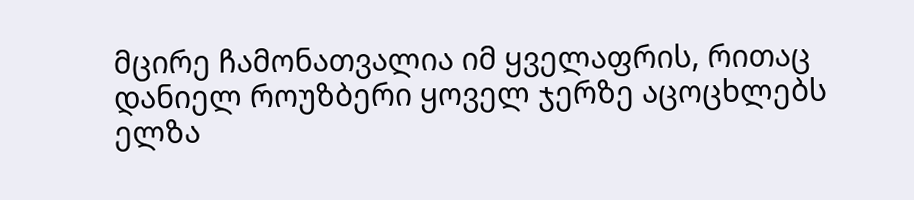მცირე ჩამონათვალია იმ ყველაფრის, რითაც დანიელ როუზბერი ყოველ ჯერზე აცოცხლებს ელზა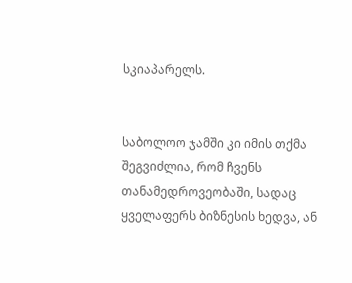სკიაპარელს.


საბოლოო ჯამში კი იმის თქმა შეგვიძლია, რომ ჩვენს თანამედროვეობაში, სადაც ყველაფერს ბიზნესის ხედვა, ან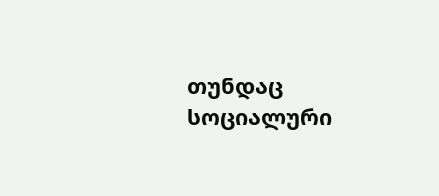თუნდაც სოციალური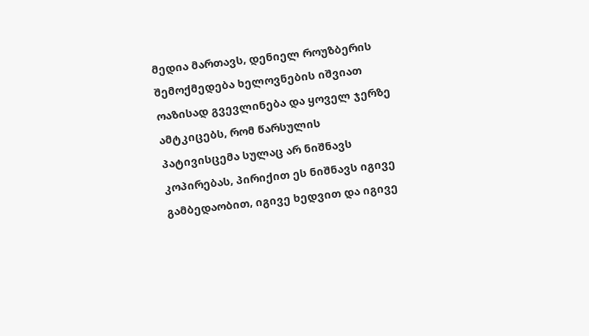მედია მართავს, დენიელ როუზბერის შემოქმედება ხელოვნების იშვიათ ოაზისად გვევლინება და ყოველ ჯერზე ამტკიცებს, რომ წარსულის პატივისცემა სულაც არ ნიშნავს კოპირებას, პირიქით ეს ნიშნავს იგივე გამბედაობით, იგივე ხედვით და იგივე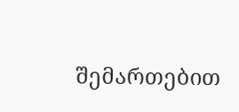შემართებით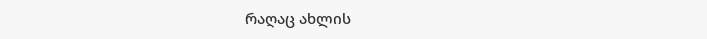რაღაც ახლის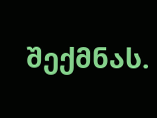შექმნას.